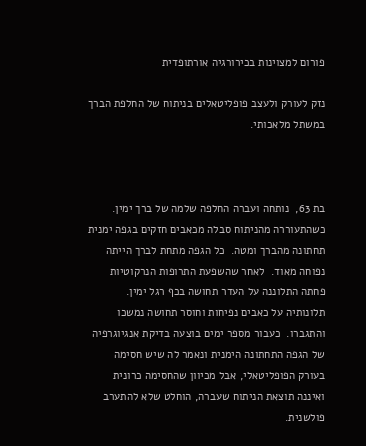פורום למצוינות בכירורגיה אורתופדית

נזק לעורק ולעצב פופליטאלים בניתוח של החלפת הברך במשתל מלאכותי.



בת 63,  נותחה ועברה החלפה שלמה של ברך ימין.  כשהתעוררה מהניתוח סבלה מכאבים חזקים בגפה ימנית תחתונה מהברך ומטה.  כל הגפה מתחת לברך הייתה נפוחה מאוד.  לאחר שהשפעת התרופות הנרקוטיות פחתה התלוננה על העדר תחושה בכף רגל ימין.  תלונותיה על כאבים נפיחות וחוסר תחושה נמשכו והתגברו.  כעבור מספר ימים בוצעה בדיקת אנגיוגרפיה של הגפה התחתונה הימנית ונאמר לה שיש חסימה בעורק הפופליטאלי, אבל מכיוון שהחסימה כרונית ואיננה תוצאת הניתוח שעברה, הוחלט שלא להתערב פולשנית.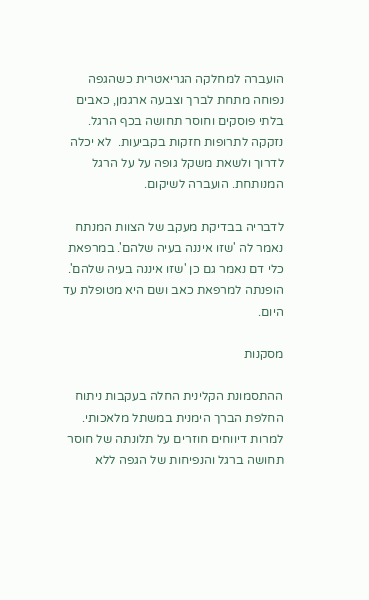הועברה למחלקה הגריאטרית כשהגפה נפוחה מתחת לברך וצבעה ארגמן, כאבים בלתי פוסקים וחוסר תחושה בכף הרגל. נזקקה לתרופות חזקות בקביעות.  לא יכלה לדרוך ולשאת משקל גופה על על הרגל המנותחת. הועברה לשיקום.

לדבריה בבדיקת מעקב של הצוות המנתח נאמר לה 'שזו איננה בעיה שלהם'. במרפאת כלי דם נאמר גם כן 'שזו איננה בעיה שלהם'.   הופנתה למרפאת כאב ושם היא מטופלת עד היום.

מסקנות

ההתסמונת הקלינית החלה בעקבות ניתוח החלפת הברך הימנית במשתל מלאכותי.  למרות דיווחים חוזרים על תלונתה של חוסר תחושה ברגל והנפיחות של הגפה ללא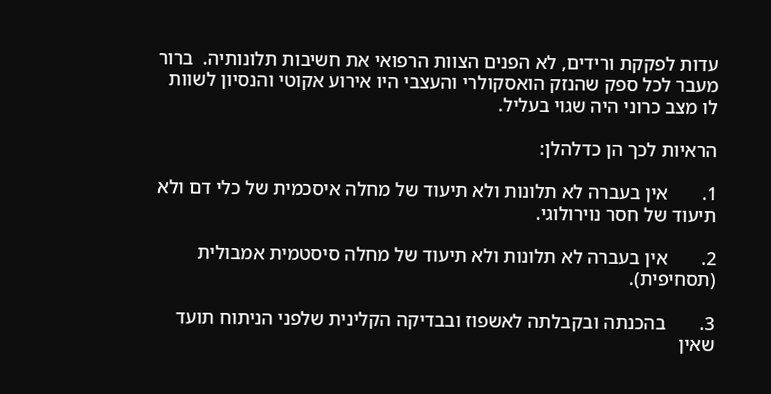עדות לפקקת ורידים, לא הפנים הצוות הרפואי את חשיבות תלונותיה.  ברור מעבר לכל ספק שהנזק הואסקולרי והעצבי היו אירוע אקוטי והנסיון לשוות לו מצב כרוני היה שגוי בעליל.

הראיות לכך הן כדלהלן:

1.       אין בעברה לא תלונות ולא תיעוד של מחלה איסכמית של כלי דם ולא תיעוד של חסר נוירולוגי.

2.       אין בעברה לא תלונות ולא תיעוד של מחלה סיסטמית אמבולית (תסחיפית).

3.       בהכנתה ובקבלתה לאשפוז ובבדיקה הקלינית שלפני הניתוח תועד שאין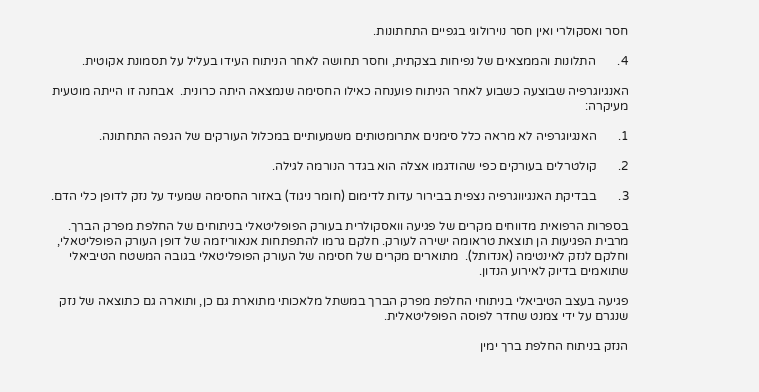חסר ואסקולרי ואין חסר נוירולוגי בגפיים התחתונות.

4.       התלונות והממצאים של נפיחות בצקתית, וחסר תחושה לאחר הניתוח העידו בעליל על תסמונת אקוטית.

האנגיוגרפיה שבוצעה כשבוע לאחר הניתוח פוענחה כאילו החסימה שנמצאה היתה כרונית.  אבחנה זו הייתה מוטעית מעיקרה:

1.       האנגיוגרפיה לא מראה כלל סימנים אתרומטותים משמעותיים במכלול העורקים של הגפה התחתונה.

2.       קולטרלים בעורקים כפי שהודגמו אצלה הוא בגדר הנורמה לגילה.

3.       בבדיקת האנגיווגרפיה נצפית בבירור עדות לדימום (חומר ניגוד) באזור החסימה שמעיד על נזק לדופן כלי הדם.

בספרות הרפואית מדווחים מקרים של פגיעה וואסקולרית בעורק הפופליטאלי בניתוחים של החלפת מפרק הברך. מרבית הפגיעות הן תוצאת טראומה ישירה לעורק. חלקם גרמו להתפתחות אנאוריזמה של דופן העורק הפופליטאלי, וחלקם לנזק לאינטימה (אנדותל).  מתוארים מקרים של חסימה של העורק הפופליטאלי בגובה המשטח הטיביאלי שתואמים בדיוק לאירוע הנדון.

פגיעה בעצב הטיביאלי בניתוחי החלפת מפרק הברך במשתל מלאכותי מתוארת גם כן, ותוארה גם כתוצאה של נזק שנגרם על ידי צמנט שחדר לפוסה הפופליטאלית.

הנזק בניתוח החלפת ברך ימין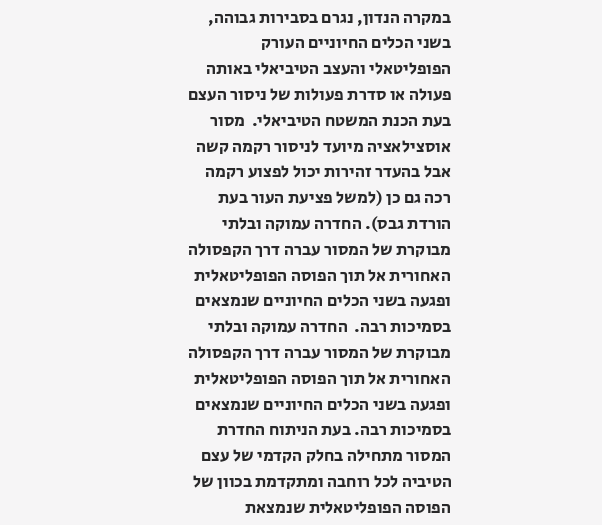במקרה הנדון, נגרם בסבירות גבוהה, בשני הכלים החיוניים העורק הפופליטאלי והעצב הטיביאלי באותה פעולה או סדרת פעולות של ניסור העצם בעת הכנת המשטח הטיביאלי.  מסור אוסצילאציה מיועד לניסור רקמה קשה אבל בהעדר זהירות יכול לפצוע רקמה רכה גם כן (למשל פציעת העור בעת הורדת גבס). החדרה עמוקה ובלתי מבוקרת של המסור עברה דרך הקפסולה האחורית אל תוך הפוסה הפופליטאלית ופגעה בשני הכלים החיוניים שנמצאים בסמיכות רבה.  החדרה עמוקה ובלתי מבוקרת של המסור עברה דרך הקפסולה האחורית אל תוך הפוסה הפופליטאלית ופגעה בשני הכלים החיוניים שנמצאים בסמיכות רבה. בעת הניתוח החדרת המסור מתחילה בחלק הקדמי של עצם הטיביה לכל רוחבה ומתקדמת בכוון של הפוסה הפופליטאלית שנמצאת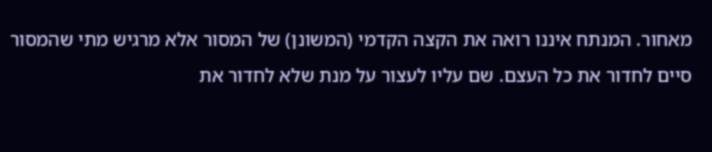מאחור. המנתח איננו רואה את הקצה הקדמי (המשונן) של המסור אלא מרגיש מתי שהמסור סיים לחדור את כל העצם. שם עליו לעצור על מנת שלא לחדור את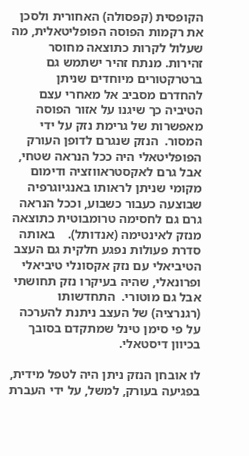הקופסית (קפסולה) האחורית ולסכן את רקמות הפוסה הפופליטאלית, מה שעלול לקרות כתוצאה מחוסר זהירות. מנתח זהיר ישתמש גם ברטרקטורים מיוחדים שניתן להחדרם מסביב אל מאחרי עצם הטיביה כך שיגנו על אזור הפוסה מאפשרות של גרימת נזק על ידי המסור.  הנזק שנגרם לדופן העורק הפופליטאלי היה ככל הנראה שטחי, אבל גרם לאקסטראווזציה ודימום מקומי שניתן לראותו באנגיוגרפיה שבוצעה כעבור כשבוע, וככל הנראה גרם גם לחסימה טרומבוטית כתוצאה מנזק לאינטימה (אנדותל).    באותה סדרת פעולות נפגע חלקית גם העצב הטיביאלי עם נזק אקסונלי טיביאלי ופרונאלי, שהיה בעיקרו נזק תחושתי אבל גם מוטורי.  התחדשותו (רגנרציה) של העצב ניתנת להערכה על פי סימן טינל שמתקדם בסובך בכיוון דיסטאלי.

לו אובחן הנזק ניתן היה לטפל מידית, בפגיעה בעורק, למשל, על ידי העברת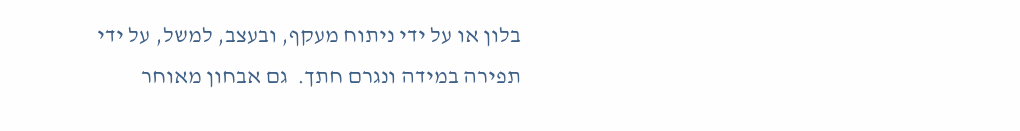בלון או על ידי ניתוח מעקף, ובעצב, למשל, על ידי תפירה במידה ונגרם חתך.  גם אבחון מאוחר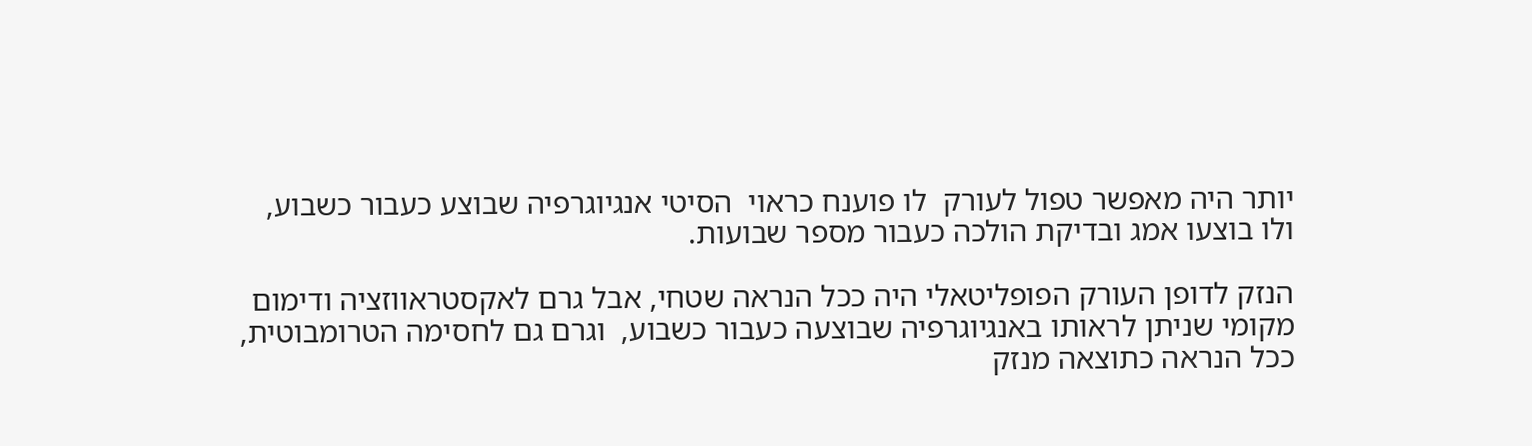יותר היה מאפשר טפול לעורק  לו פוענח כראוי  הסיטי אנגיוגרפיה שבוצע כעבור כשבוע, ולו בוצעו אמג ובדיקת הולכה כעבור מספר שבועות.

הנזק לדופן העורק הפופליטאלי היה ככל הנראה שטחי, אבל גרם לאקסטראווזציה ודימום מקומי שניתן לראותו באנגיוגרפיה שבוצעה כעבור כשבוע,  וגרם גם לחסימה הטרומבוטית, ככל הנראה כתוצאה מנזק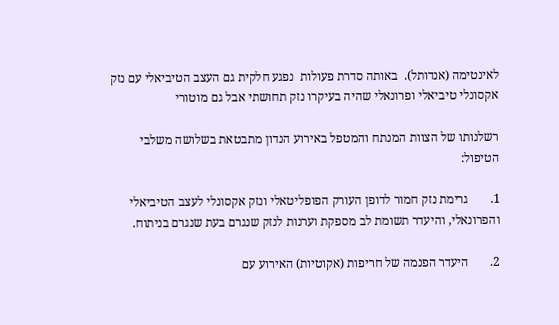לאינטימה (אנדותל).  באותה סדרת פעולות  נפגע חלקית גם העצב הטיביאלי עם נזק אקסונלי טיביאלי ופרונאלי שהיה בעיקרו נזק תחושתי אבל גם מוטורי

רשלנותו של הצוות המנתח והמטפל באירוע הנדון מתבטאת בשלושה משלבי הטיפול:

1.       גרימת נזק חמור לדופן העורק הפופליטאלי ונזק אקסונלי לעצב הטיביאלי והפרונאלי, והיעדר תשומת לב מספקת וערנות לנזק שנגרם בעת שנגרם בניתוח.

2.       היעדר הפנמה של חריפות (אקוטיות) האירוע עם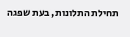תחילת התלונות, בעת שפגה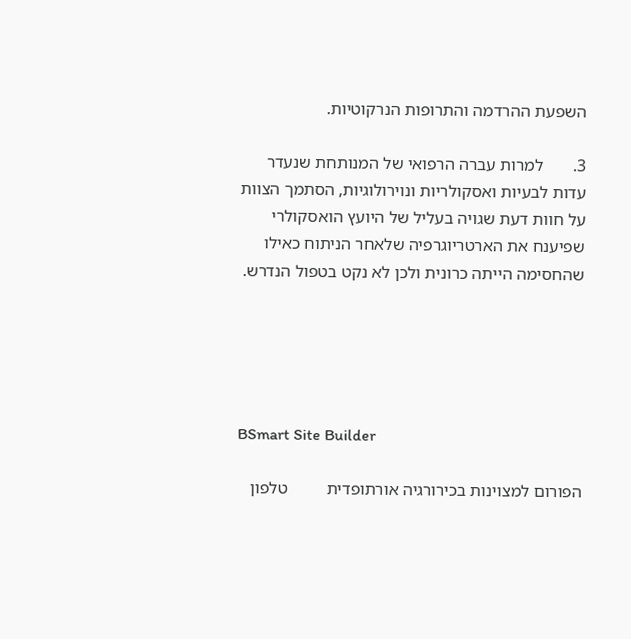השפעת ההרדמה והתרופות הנרקוטיות.

3.       למרות עברה הרפואי של המנותחת שנעדר עדות לבעיות ואסקולריות ונוירולוגיות, הסתמך הצוות על חוות דעת שגויה בעליל של היועץ הואסקולרי שפיענח את הארטריוגרפיה שלאחר הניתוח כאילו שהחסימה הייתה כרונית ולכן לא נקט בטפול הנדרש.





BSmart Site Builder

הפורום למצוינות בכירורגיה אורתופדית         טלפון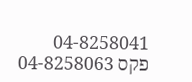04-8258041     פקס 04-8258063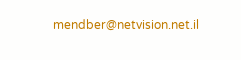mendber@netvision.net.il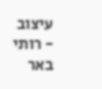עיצוב - רותי באר